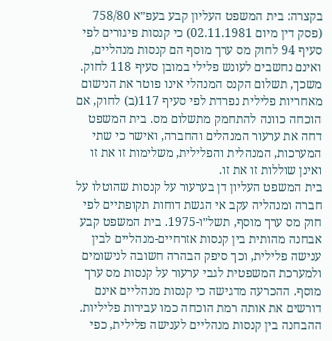בקצרה: בית המשפט העליון קבע בעפ״א 758/80 (פסק דין מיום 02.11.1981) כי קנסות פיגורים לפי סעיף 94 לחוק מס ערך מוסף הם קנסות מנהליים, ואינם נחשבים לעונש פלילי במובן סעיף 118 לחוק. משכך, תשלום הקנס המנהלי אינו פוטר את הנישום מאחריות פלילית נפרדת לפי סעיף 117(ב) לחוק, אם הוכחה כוונה להתחמק מתשלום מס. בית המשפט דחה את ערעור המנהלים והחברה, ואישר כי שתי המערכות, המנהלית והפלילית, משלימות זו את זו ואינן שוללות זו את זו.
בית המשפט העליון דן בערעור על קנסות שהוטלו על חברה ומנהליה עקב אי הגשת דוחות תקופתיים לפי חוק מס ערך מוסף, תשל״ו-1975. בית המשפט קבע אבחנה מהותית בין קנסות אזרחיים-מנהליים לבין ענישה פלילית, וכך סיפק הבהרה חשובה לנישומים ולמערכת המשפטית לגבי ערעור על קנסות מס ערך מוסף. ההכרעה מדגישה כי קנסות מנהליים אינם דורשים את אותה רמת הוכחה כמו עבירות פליליות. ההבחנה בין קנסות מנהליים לענישה פלילית, כפי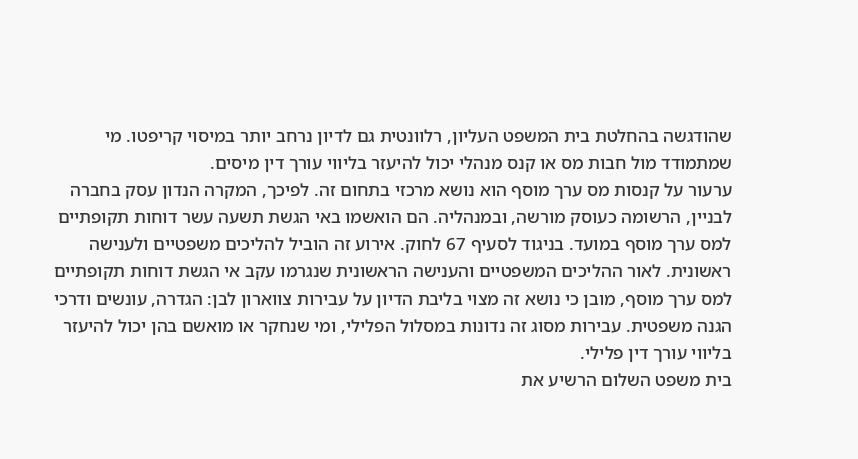שהודגשה בהחלטת בית המשפט העליון, רלוונטית גם לדיון נרחב יותר במיסוי קריפטו. מי שמתמודד מול חבות מס או קנס מנהלי יכול להיעזר בליווי עורך דין מיסים.
ערעור על קנסות מס ערך מוסף הוא נושא מרכזי בתחום זה. לפיכך, המקרה הנדון עסק בחברה לבניין, הרשומה כעוסק מורשה, ובמנהליה. הם הואשמו באי הגשת תשעה עשר דוחות תקופתיים למס ערך מוסף במועד. בניגוד לסעיף 67 לחוק. אירוע זה הוביל להליכים משפטיים ולענישה ראשונית. לאור ההליכים המשפטיים והענישה הראשונית שנגרמו עקב אי הגשת דוחות תקופתיים למס ערך מוסף, מובן כי נושא זה מצוי בליבת הדיון על עבירות צווארון לבן: הגדרה, עונשים ודרכי הגנה משפטית. עבירות מסוג זה נדונות במסלול הפלילי, ומי שנחקר או מואשם בהן יכול להיעזר בליווי עורך דין פלילי.
בית משפט השלום הרשיע את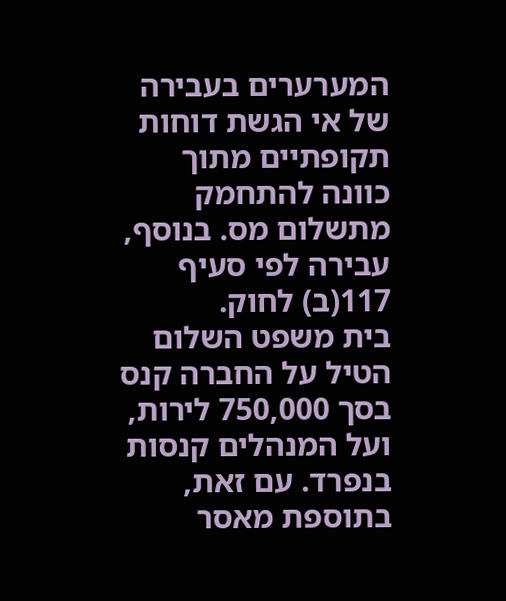המערערים בעבירה של אי הגשת דוחות תקופתיים מתוך כוונה להתחמק מתשלום מס. בנוסף, עבירה לפי סעיף 117(ב) לחוק.
בית משפט השלום הטיל על החברה קנס בסך 750,000 לירות, ועל המנהלים קנסות בנפרד. עם זאת, בתוספת מאסר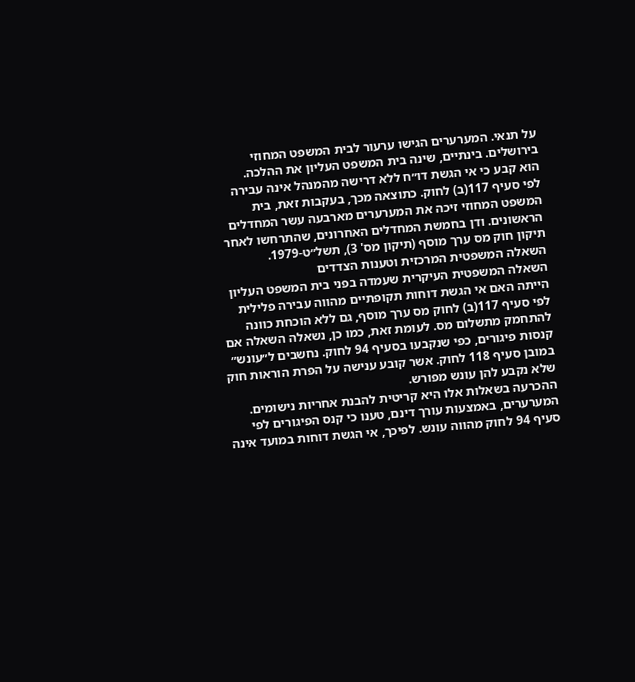על תנאי. המערערים הגישו ערעור לבית המשפט המחוזי בירושלים. בינתיים, שינה בית המשפט העליון את ההלכה.
הוא קבע כי אי הגשת דו״ח ללא דרישה מהמנהל אינה עבירה לפי סעיף 117(ב) לחוק. כתוצאה מכך, בעקבות זאת, בית המשפט המחוזי זיכה את המערערים מארבעה עשר המחדלים הראשונים. ודן בחמשת המחדלים האחרונים, שהתרחשו לאחר תיקון חוק מס ערך מוסף (תיקון מס' 3), תשל״ט-1979.
השאלה המשפטית המרכזית וטענות הצדדים
השאלה המשפטית העיקרית שעמדה בפני בית המשפט העליון הייתה האם אי הגשת דוחות תקופתיים מהווה עבירה פלילית לפי סעיף 117(ב) לחוק מס ערך מוסף, גם ללא הוכחת כוונה להתחמק מתשלום מס. לעומת זאת, כמו כן, נשאלה השאלה אם קנסות פיגורים, כפי שנקבעו בסעיף 94 לחוק. נחשבים ל״עונש״ במובן סעיף 118 לחוק. אשר קובע ענישה על הפרת הוראות חוק שלא נקבע להן עונש מפורש.
ההכרעה בשאלות אלו היא קריטית להבנת אחריות נישומים.
המערערים, באמצעות עורך דינם, טענו כי קנס הפיגורים לפי סעיף 94 לחוק מהווה עונש. לפיכך, אי הגשת דוחות במועד אינה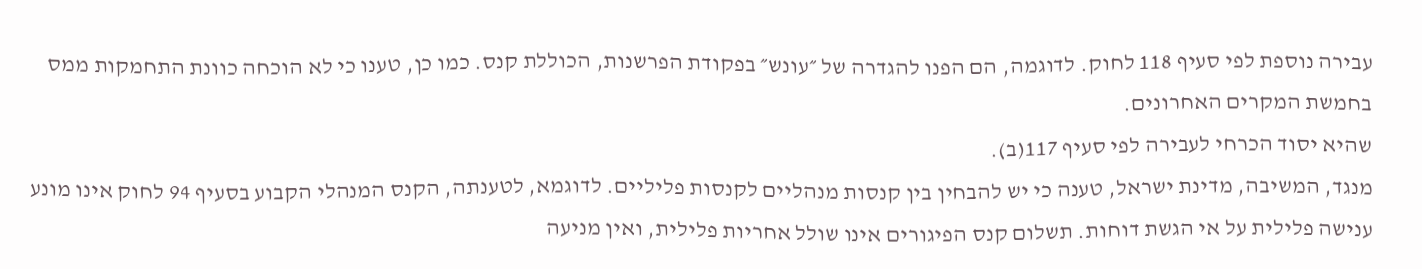עבירה נוספת לפי סעיף 118 לחוק. לדוגמה, הם הפנו להגדרה של ״עונש״ בפקודת הפרשנות, הכוללת קנס. כמו כן, טענו כי לא הוכחה כוונת התחמקות ממס בחמשת המקרים האחרונים.
שהיא יסוד הכרחי לעבירה לפי סעיף 117(ב).
מנגד, המשיבה, מדינת ישראל, טענה כי יש להבחין בין קנסות מנהליים לקנסות פליליים. לדוגמא, לטענתה, הקנס המנהלי הקבוע בסעיף 94 לחוק אינו מונע ענישה פלילית על אי הגשת דוחות. תשלום קנס הפיגורים אינו שולל אחריות פלילית, ואין מניעה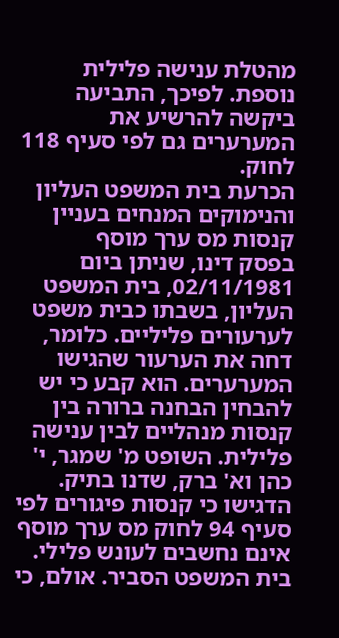מהטלת ענישה פלילית נוספת. לפיכך, התביעה ביקשה להרשיע את המערערים גם לפי סעיף 118 לחוק.
הכרעת בית המשפט העליון והנימוקים המנחים בעניין קנסות מס ערך מוסף
בפסק דינו, שניתן ביום 02/11/1981, בית המשפט העליון, בשבתו כבית משפט לערעורים פליליים. כלומר, דחה את הערעור שהגישו המערערים. הוא קבע כי יש להבחין הבחנה ברורה בין קנסות מנהליים לבין ענישה פלילית. השופט מ' שמגר, י' כהן וא' ברק, שדנו בתיק.
הדגישו כי קנסות פיגורים לפי סעיף 94 לחוק מס ערך מוסף אינם נחשבים לעונש פלילי.
בית המשפט הסביר. אולם, כי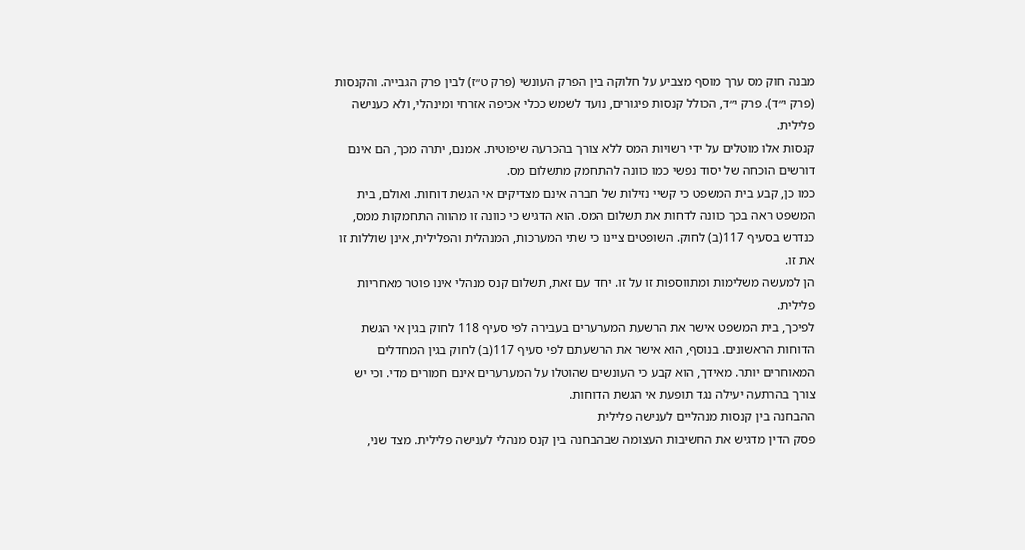מבנה חוק מס ערך מוסף מצביע על חלוקה בין הפרק העונשי (פרק ט״ז) לבין פרק הגבייה. והקנסות (פרק י״ד). פרק י״ד, הכולל קנסות פיגורים, נועד לשמש ככלי אכיפה אזרחי ומינהלי, ולא כענישה פלילית.
קנסות אלו מוטלים על ידי רשויות המס ללא צורך בהכרעה שיפוטית. אמנם, יתרה מכך, הם אינם דורשים הוכחה של יסוד נפשי כמו כוונה להתחמק מתשלום מס.
כמו כן, קבע בית המשפט כי קשיי נזילות של חברה אינם מצדיקים אי הגשת דוחות. ואולם, בית המשפט ראה בכך כוונה לדחות את תשלום המס. הוא הדגיש כי כוונה זו מהווה התחמקות ממס, כנדרש בסעיף 117(ב) לחוק. השופטים ציינו כי שתי המערכות, המנהלית והפלילית, אינן שוללות זו את זו.
הן למעשה משלימות ומתווספות זו על זו. יחד עם זאת, תשלום קנס מנהלי אינו פוטר מאחריות פלילית.
לפיכך, בית המשפט אישר את הרשעת המערערים בעבירה לפי סעיף 118 לחוק בגין אי הגשת הדוחות הראשונים. בנוסף, הוא אישר את הרשעתם לפי סעיף 117(ב) לחוק בגין המחדלים המאוחרים יותר. מאידך, הוא קבע כי העונשים שהוטלו על המערערים אינם חמורים מדי. וכי יש צורך בהרתעה יעילה נגד תופעת אי הגשת הדוחות.
ההבחנה בין קנסות מנהליים לענישה פלילית
פסק הדין מדגיש את החשיבות העצומה שבהבחנה בין קנס מנהלי לענישה פלילית. מצד שני,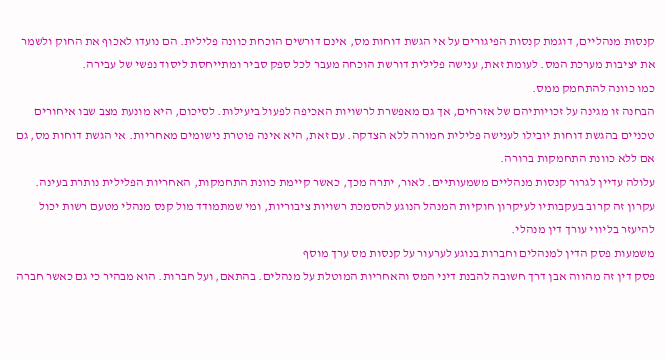קנסות מנהליים, דוגמת קנסות הפיגורים על אי הגשת דוחות מס, אינם דורשים הוכחת כוונה פלילית. הם נועדו לאכוף את החוק ולשמר את יציבות מערכת המס. לעומת זאת, ענישה פלילית דורשת הוכחה מעבר לכל ספק סביר ומתייחסת ליסוד נפשי של עבירה.
כמו כוונה להתחמק ממס.
הבחנה זו מגינה על זכויותיהם של אזרחים, אך גם מאפשרת לרשויות האכיפה לפעול ביעילות. לסיכום, היא מונעת מצב שבו איחורים טכניים בהגשת דוחות יובילו לענישה פלילית חמורה ללא הצדקה. עם זאת, היא אינה פוטרת נישומים מאחריות. אי הגשת דוחות מס, גם אם ללא כוונת התחמקות ברורה.
עלולה עדיין לגרור קנסות מנהליים משמעותיים. לאור, יתרה מכך, כאשר קיימת כוונת התחמקות, האחריות הפלילית נותרת בעינה. עקרון זה קרוב בעקבותיו לעיקרון חוקיות המנהל הנוגע להסמכת רשויות ציבוריות, ומי שמתמודד מול קנס מנהלי מטעם רשות יכול להיעזר בליווי עורך דין מנהלי.
משמעות פסק הדין למנהלים וחברות בנוגע לערעור על קנסות מס ערך מוסף
פסק דין זה מהווה אבן דרך חשובה להבנת דיני המס והאחריות המוטלת על מנהלים. בהתאם, ועל חברות. הוא מבהיר כי גם כאשר חברה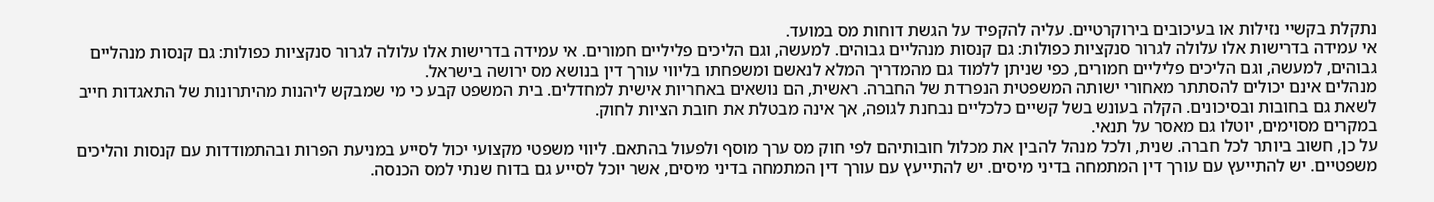נתקלת בקשיי נזילות או בעיכובים בירוקרטיים. עליה להקפיד על הגשת דוחות מס במועד.
אי עמידה בדרישות אלו עלולה לגרור סנקציות כפולות: גם קנסות מנהליים גבוהים. למעשה, וגם הליכים פליליים חמורים. אי עמידה בדרישות אלו עלולה לגרור סנקציות כפולות: גם קנסות מנהליים גבוהים, למעשה, וגם הליכים פליליים חמורים, כפי שניתן ללמוד גם מהמדריך המלא לנאשם ומשפחתו בליווי עורך דין בנושא מס ירושה בישראל.
מנהלים אינם יכולים להסתתר מאחורי ישותה המשפטית הנפרדת של החברה. ראשית, הם נושאים באחריות אישית למחדלים. בית המשפט קבע כי מי שמבקש ליהנות מהיתרונות של התאגדות חייב לשאת גם בחובות ובסיכונים. הקלה בעונש בשל קשיים כלכליים נבחנת לגופה, אך אינה מבטלת את חובת הציות לחוק.
במקרים מסוימים, יוטלו גם מאסר על תנאי.
על כן, חשוב ביותר לכל חברה. שנית, ולכל מנהל להבין את מכלול חובותיהם לפי חוק מס ערך מוסף ולפעול בהתאם. ליווי משפטי מקצועי יכול לסייע במניעת הפרות ובהתמודדות עם קנסות והליכים משפטיים. יש להתייעץ עם עורך דין המתמחה בדיני מיסים. יש להתייעץ עם עורך דין המתמחה בדיני מיסים, אשר יוכל לסייע גם בדוח שנתי למס הכנסה.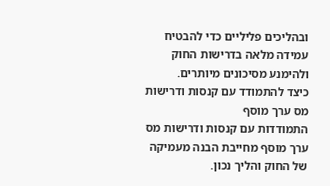ובהליכים פליליים כדי להבטיח עמידה מלאה בדרישות החוק ולהימנע מסיכונים מיותרים.
כיצד להתמודד עם קנסות ודרישות מס ערך מוסף
התמודדות עם קנסות ודרישות מס ערך מוסף מחייבת הבנה מעמיקה של החוק והליך נכון.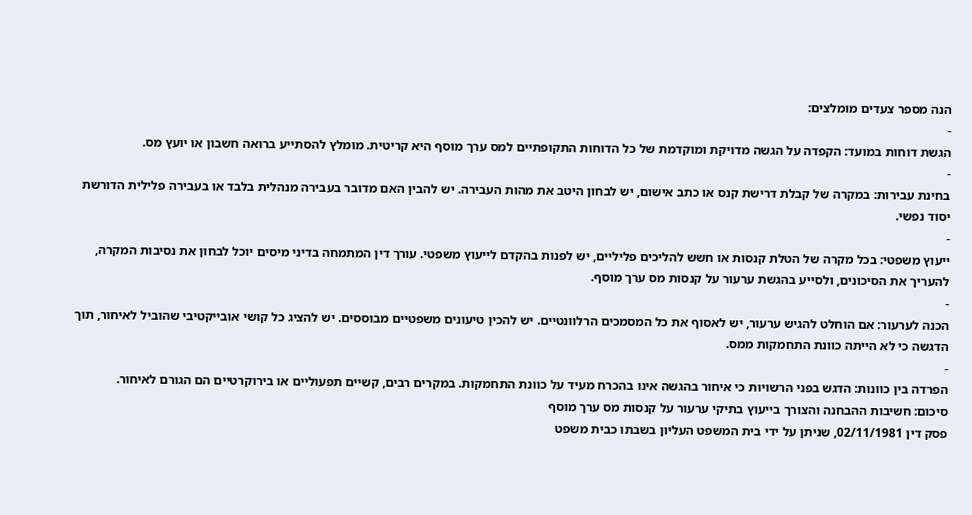הנה מספר צעדים מומלצים:
-
הגשת דוחות במועד: הקפדה על הגשה מדויקת ומוקדמת של כל הדוחות התקופתיים למס ערך מוסף היא קריטית. מומלץ להסתייע ברואה חשבון או יועץ מס.
-
בחינת עבירות: במקרה של קבלת דרישת קנס או כתב אישום, יש לבחון היטב את מהות העבירה. יש להבין האם מדובר בעבירה מנהלית בלבד או בעבירה פלילית הדורשת יסוד נפשי.
-
ייעוץ משפטי: בכל מקרה של הטלת קנסות או חשש להליכים פליליים, יש לפנות בהקדם לייעוץ משפטי. עורך דין המתמחה בדיני מיסים יוכל לבחון את נסיבות המקרה, להעריך את הסיכונים, ולסייע בהגשת ערעור על קנסות מס ערך מוסף.
-
הכנה לערעור: אם הוחלט להגיש ערעור, יש לאסוף את כל המסמכים הרלוונטיים. יש להכין טיעונים משפטיים מבוססים. יש להציג כל קושי אובייקטיבי שהוביל לאיחור, תוך הדגשה כי לא הייתה כוונת התחמקות ממס.
-
הפרדה בין כוונות: הדגש בפני הרשויות כי איחור בהגשה אינו בהכרח מעיד על כוונת התחמקות. במקרים רבים, קשיים תפעוליים או בירוקרטיים הם הגורם לאיחור.
סיכום: חשיבות ההבחנה והצורך בייעוץ בתיקי ערעור על קנסות מס ערך מוסף
פסק דין 02/11/1981, שניתן על ידי בית המשפט העליון בשבתו כבית משפט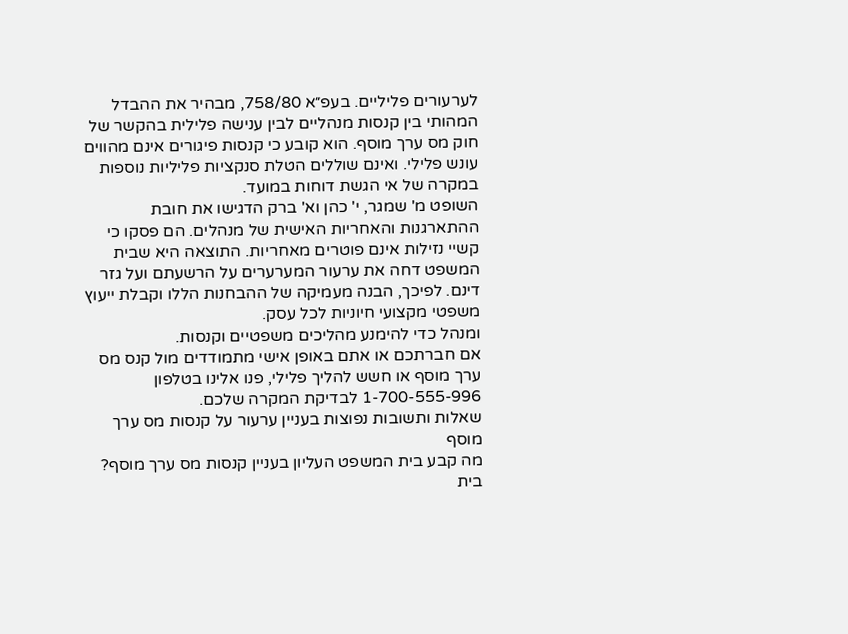לערעורים פליליים. בעפ״א 758/80, מבהיר את ההבדל המהותי בין קנסות מנהליים לבין ענישה פלילית בהקשר של חוק מס ערך מוסף. הוא קובע כי קנסות פיגורים אינם מהווים עונש פלילי. ואינם שוללים הטלת סנקציות פליליות נוספות במקרה של אי הגשת דוחות במועד.
השופט מ' שמגר, י' כהן וא' ברק הדגישו את חובת ההתארגנות והאחריות האישית של מנהלים. הם פסקו כי קשיי נזילות אינם פוטרים מאחריות. התוצאה היא שבית המשפט דחה את ערעור המערערים על הרשעתם ועל גזר דינם. לפיכך, הבנה מעמיקה של ההבחנות הללו וקבלת ייעוץ משפטי מקצועי חיוניות לכל עסק.
ומנהל כדי להימנע מהליכים משפטיים וקנסות.
אם חברתכם או אתם באופן אישי מתמודדים מול קנס מס ערך מוסף או חשש להליך פלילי, פנו אלינו בטלפון 1-700-555-996 לבדיקת המקרה שלכם.
שאלות ותשובות נפוצות בעניין ערעור על קנסות מס ערך מוסף
מה קבע בית המשפט העליון בעניין קנסות מס ערך מוסף?
בית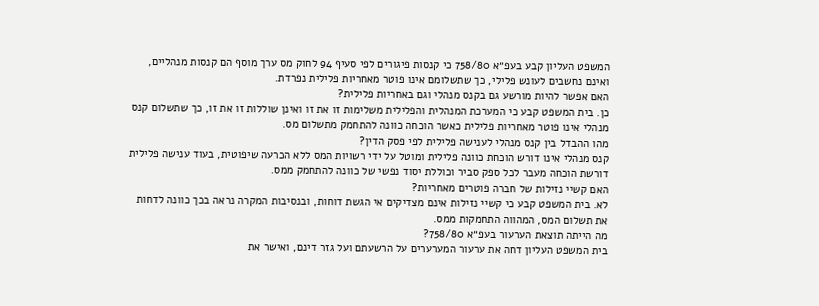המשפט העליון קבע בעפ״א 758/80 כי קנסות פיגורים לפי סעיף 94 לחוק מס ערך מוסף הם קנסות מנהליים, ואינם נחשבים לעונש פלילי, כך שתשלומם אינו פוטר מאחריות פלילית נפרדת.
האם אפשר להיות מורשע גם בקנס מנהלי וגם באחריות פלילית?
כן. בית המשפט קבע כי המערכת המנהלית והפלילית משלימות זו את זו ואינן שוללות זו את זו, כך שתשלום קנס מנהלי אינו פוטר מאחריות פלילית כאשר הוכחה כוונה להתחמק מתשלום מס.
מהו ההבדל בין קנס מנהלי לענישה פלילית לפי פסק הדין?
קנס מנהלי אינו דורש הוכחת כוונה פלילית ומוטל על ידי רשויות המס ללא הכרעה שיפוטית, בעוד ענישה פלילית דורשת הוכחה מעבר לכל ספק סביר וכוללת יסוד נפשי של כוונה להתחמק ממס.
האם קשיי נזילות של חברה פוטרים מאחריות?
לא. בית המשפט קבע כי קשיי נזילות אינם מצדיקים אי הגשת דוחות, ובנסיבות המקרה נראה בכך כוונה לדחות את תשלום המס, המהווה התחמקות ממס.
מה הייתה תוצאת הערעור בעפ״א 758/80?
בית המשפט העליון דחה את ערעור המערערים על הרשעתם ועל גזר דינם, ואישר את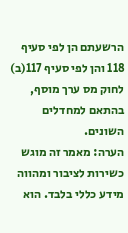הרשעתם הן לפי סעיף 118 והן לפי סעיף 117(ב) לחוק מס ערך מוסף, בהתאם למחדלים השונים.
הערה: מאמר זה מוגש כשירות לציבור ומהווה מידע כללי בלבד. הוא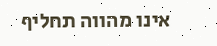אינו מהווה תחליף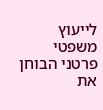לייעוץ משפטי פרטני הבוחן את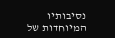נסיבותיו המיוחדות של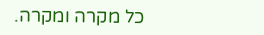כל מקרה ומקרה.